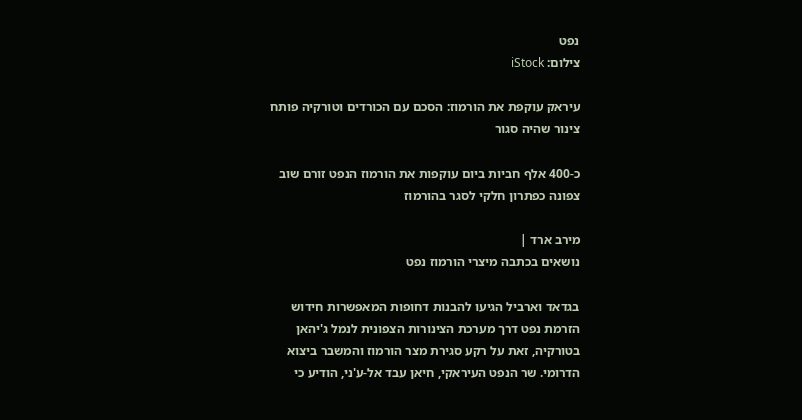נפט
צילום: iStock

עיראק עוקפת את הורמוז: הסכם עם הכורדים וטורקיה פותח צינור שהיה סגור

כ-400 אלף חביות ביום עוקפות את הורמוז הנפט זורם שוב צפונה כפתרון חלקי לסגר בהורמוז

מירב ארד |
נושאים בכתבה מיצרי הורמוז נפט

בגדאד וארביל הגיעו להבנות דחופות המאפשרות חידוש הזרמת נפט דרך מערכת הצינורות הצפונית לנמל ג'יהאן בטורקיה, זאת על רקע סגירת מצר הורמוז והמשבר ביצוא הדרומי. שר הנפט העיראקי, חיאן עבד אל-ע'ני, הודיע כי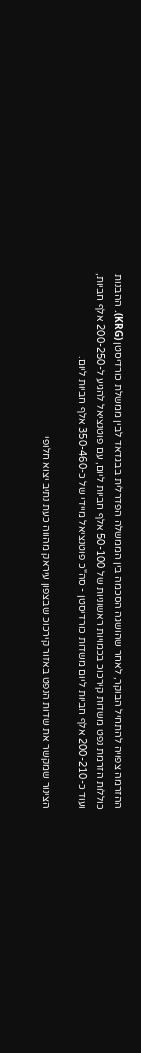ההזרמה צפויה להתחיל הבוקר, לאחר שהושגה הסכמה בין הממשלה הפדרלית בבגדאד לבין ממשלת כורדיסטן (KRG). ההבנות כוללות הזרמת נפט משדות קירכוכ בכמויות ראשוניות של 50-100 אלף חביות ליום, עם פוטנציאל להגיע ל-200-250 אלף חביות, ועוד כ-200-210 אלף חביות ליום משדות כורדיסטן - סה"כ פוטנציאל מיידי של כ-350-460 אלף חביות ליום.

הצינור שמקשר את שדות הנפט באזור קירכוכ שבצפון עיראק מהווה כעת נתיב יצוא חלופי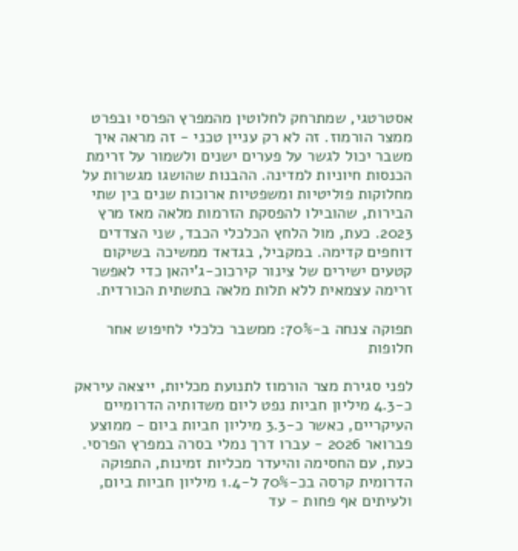אסטרטגי, שמתרחק לחלוטין מהמפרץ הפרסי ובפרט ממצר הורמוז. זה לא רק עניין טכני - זה מראה איך משבר יכול לגשר על פערים ישנים ולשמור על זרימת הכנסות חיוניות למדינה. ההבנות שהושגו מגשרות על מחלוקות פוליטיות ומשפטיות ארוכות שנים בין שתי הבירות, שהובילו להפסקת הזרמות מלאה מאז מרץ 2023. כעת, מול הלחץ הכלכלי הכבד, שני הצדדים דוחפים קדימה. במקביל, בגדאד ממשיכה בשיקום קטעים ישירים של צינור קירכוכ-ג'יהאן כדי לאפשר זרימה עצמאית ללא תלות מלאה בתשתית הכורדית.

תפוקה צנחה ב-70%: ממשבר כלכלי לחיפוש אחר חלופות

לפני סגירת מצר הורמוז לתנועת מכליות, ייצאה עיראק כ-4.3 מיליון חביות נפט ליום משדותיה הדרומיים העיקריים, כאשר כ-3.3 מיליון חביות ביום - ממוצע פברואר 2026 - עברו דרך נמלי בסרה במפרץ הפרסי. כעת, עם החסימה והיעדר מכליות זמינות, התפוקה הדרומית קרסה בכ-70% ל-1.4 מיליון חביות ביום, ולעיתים אף פחות - עד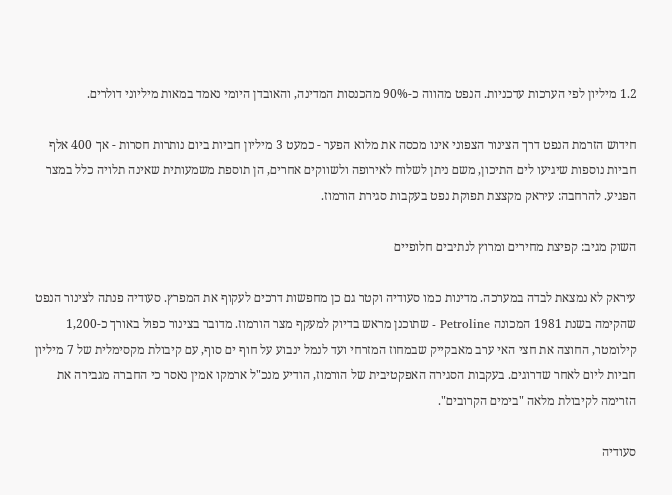1.2 מיליון לפי הערכות עדכניות. הנפט מהווה כ-90% מהכנסות המדינה, והאובדן היומי נאמד במאות מיליוני דולרים.

חידוש הזרמת הנפט דרך הצינור הצפוני אינו מכסה את מלוא הפער - כמעט 3 מיליון חביות ביום נותרות חסרות - אך 400 אלף חביות נוספות שיגיעו לים התיכון, משם ניתן לשלוח לאירופה ולשווקים אחרים, הן תוספת משמעותית שאינה תלויה כלל במצר הפגיע. להרחבה: עיראק מקצצת תפוקת נפט בעקבות סגירת הורמוז.

השוק מגיב: קפיצת מחירים ומרוץ לנתיבים חלופיים

עיראק לא נמצאת לבדה במערכה. מדינות כמו סעודיה וקטר גם כן מחפשות דרכים לעקוף את המפרץ. סעודיה פנתה לצינור הנפט שהקימה בשנת 1981 המכונה Petroline - שתוכנן מראש בדיוק למעקף מצר הורמוז. מדובר בצינור כפול באורך כ-1,200 קילומטר, החוצה את חצי האי ערב מאבקייק שבמחוז המזרחי ועד לנמל ינבוע על חוף ים סוף, עם קיבולת מקסימלית של 7 מיליון חביות ליום לאחר שדרוגים. בעקבות הסגירה האפקטיבית של הורמוז, הודיע מנכ"ל ארמקו אמין נאסר כי החברה מגבירה את הזרימה לקיבולת מלאה "בימים הקרובים".

סעודיה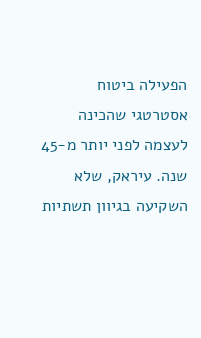הפעילה ביטוח אסטרטגי שהכינה לעצמה לפני יותר מ-45 שנה. עיראק, שלא השקיעה בגיוון תשתיות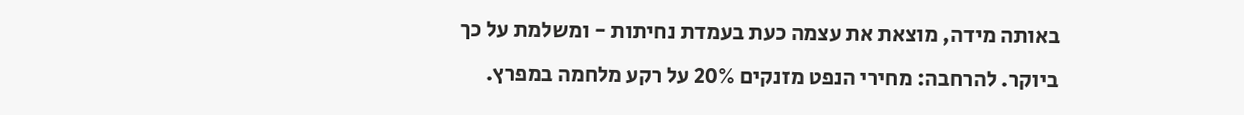באותה מידה, מוצאת את עצמה כעת בעמדת נחיתות - ומשלמת על כך ביוקר. להרחבה: מחירי הנפט מזנקים 20% על רקע מלחמה במפרץ.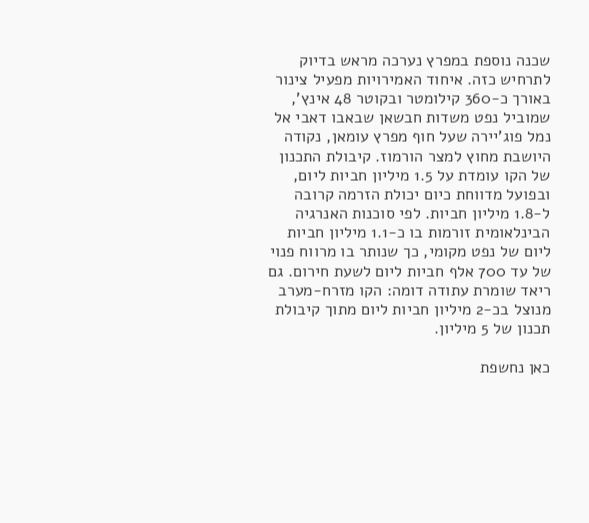שכנה נוספת במפרץ נערכה מראש בדיוק לתרחיש כזה. איחוד האמירויות מפעיל צינור באורך כ-360 קילומטר ובקוטר 48 אינץ', שמוביל נפט משדות חבשאן שבאבו דאבי אל נמל פוג'יירה שעל חוף מפרץ עומאן, נקודה היושבת מחוץ למצר הורמוז. קיבולת התכנון של הקו עומדת על 1.5 מיליון חביות ליום, ובפועל מדווחת כיום יכולת הזרמה קרובה ל-1.8 מיליון חביות. לפי סוכנות האנרגיה הבינלאומית זורמות בו כ-1.1 מיליון חביות ליום של נפט מקומי, כך שנותר בו מרווח פנוי של עד 700 אלף חביות ליום לשעת חירום. גם ריאד שומרת עתודה דומה: הקו מזרח-מערב מנוצל בכ-2 מיליון חביות ליום מתוך קיבולת תכנון של 5 מיליון.

כאן נחשפת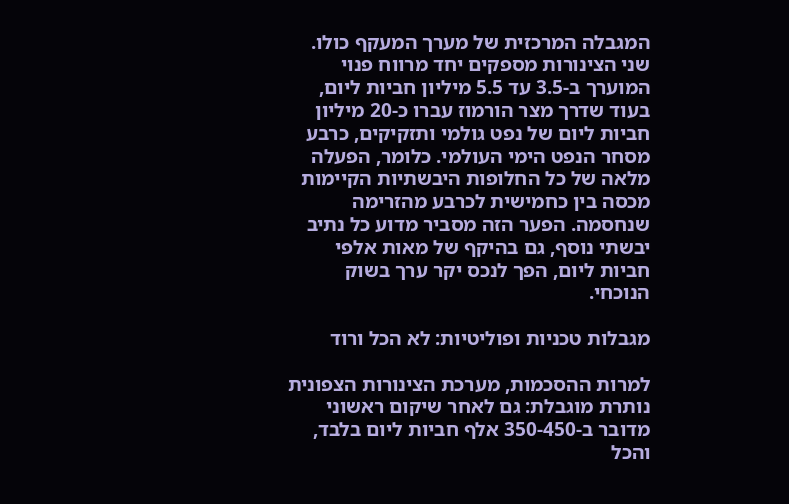המגבלה המרכזית של מערך המעקף כולו. שני הצינורות מספקים יחד מרווח פנוי המוערך ב-3.5 עד 5.5 מיליון חביות ליום, בעוד שדרך מצר הורמוז עברו כ-20 מיליון חביות ליום של נפט גולמי ותזקיקים, כרבע מסחר הנפט הימי העולמי. כלומר, הפעלה מלאה של כל החלופות היבשתיות הקיימות מכסה בין כחמישית לכרבע מהזרימה שנחסמה. הפער הזה מסביר מדוע כל נתיב יבשתי נוסף, גם בהיקף של מאות אלפי חביות ליום, הפך לנכס יקר ערך בשוק הנוכחי.

מגבלות טכניות ופוליטיות: לא הכל ורוד

למרות ההסכמות, מערכת הצינורות הצפונית נותרת מוגבלת: גם לאחר שיקום ראשוני מדובר ב-350-450 אלף חביות ליום בלבד, והכל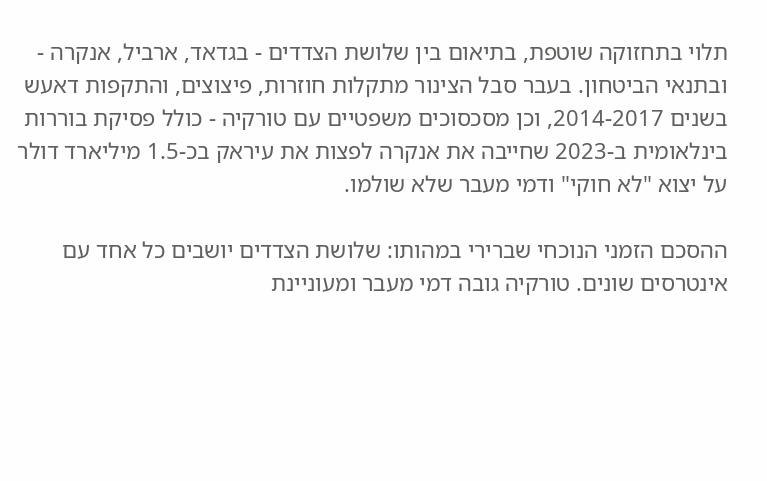תלוי בתחזוקה שוטפת, בתיאום בין שלושת הצדדים - בגדאד, ארביל, אנקרה - ובתנאי הביטחון. בעבר סבל הצינור מתקלות חוזרות, פיצוצים, והתקפות דאעש בשנים 2014-2017, וכן מסכסוכים משפטיים עם טורקיה - כולל פסיקת בוררות בינלאומית ב-2023 שחייבה את אנקרה לפצות את עיראק בכ-1.5 מיליארד דולר על יצוא "לא חוקי" ודמי מעבר שלא שולמו.

ההסכם הזמני הנוכחי שברירי במהותו: שלושת הצדדים יושבים כל אחד עם אינטרסים שונים. טורקיה גובה דמי מעבר ומעוניינת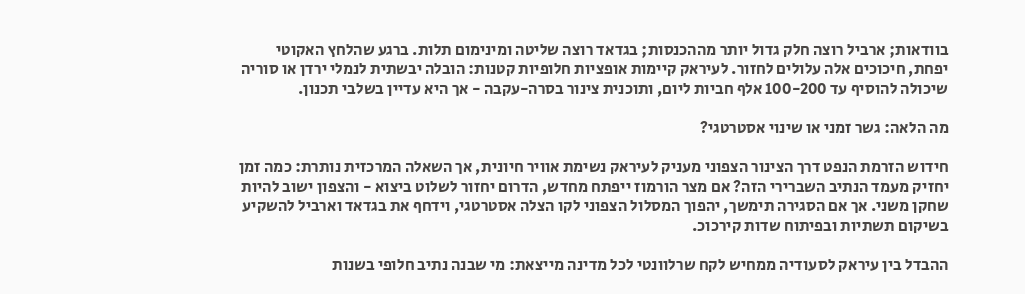בוודאות; ארביל רוצה חלק גדול יותר מההכנסות; בגדאד רוצה שליטה ומינימום תלות. ברגע שהלחץ האקוטי יפחת, חיכוכים אלה עלולים לחזור. לעיראק קיימות אופציות חלופיות קטנות: הובלה יבשתית לנמלי ירדן או סוריה שיכולה להוסיף עד 100-200 אלף חביות ליום, ותוכנית צינור בסרה-עקבה - אך היא עדיין בשלבי תכנון.

מה הלאה: גשר זמני או שינוי אסטרטגי?

חידוש הזרמת הנפט דרך הצינור הצפוני מעניק לעיראק נשימת אוויר חיונית, אך השאלה המרכזית נותרת: כמה זמן יחזיק מעמד הנתיב השברירי הזה? אם מצר הורמוז ייפתח מחדש, הדרום יחזור לשלוט ביצוא - והצפון ישוב להיות שחקן משני. אך אם הסגירה תימשך, יהפוך המסלול הצפוני לקו הצלה אסטרטגי, וידחף את בגדאד וארביל להשקיע בשיקום תשתיות ובפיתוח שדות קירכוכ.

ההבדל בין עיראק לסעודיה ממחיש לקח שרלוונטי לכל מדינה מייצאת: מי שבנה נתיב חלופי בשנות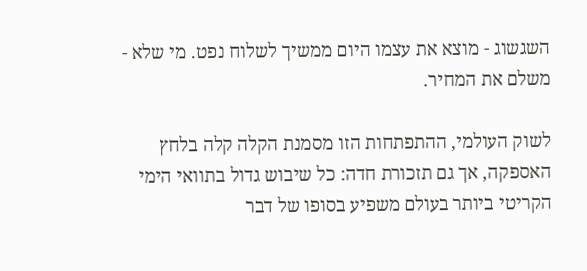השגשוג - מוצא את עצמו היום ממשיך לשלוח נפט. מי שלא - משלם את המחיר.

לשוק העולמי, ההתפתחות הזו מסמנת הקלה קלה בלחץ האספקה, אך גם תזכורת חדה: כל שיבוש גדול בתוואי הימי הקריטי ביותר בעולם משפיע בסופו של דבר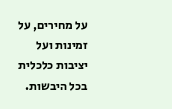על מחירים, על זמינות ועל יציבות כלכלית בכל היבשות.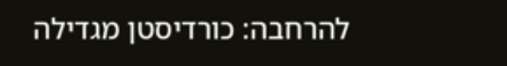להרחבה: כורדיסטן מגדילה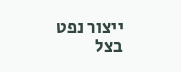ייצור נפט בצל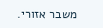משבר אזורי.